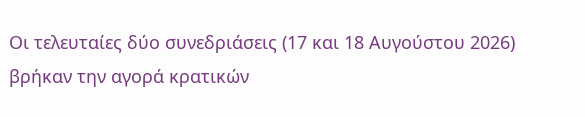Οι τελευταίες δύο συνεδριάσεις (17 και 18 Αυγούστου 2026) βρήκαν την αγορά κρατικών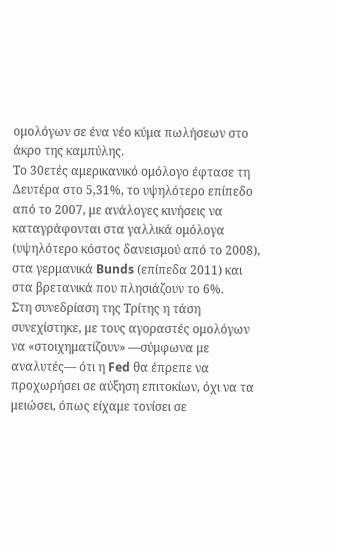ομολόγων σε ένα νέο κύμα πωλήσεων στο άκρο της καμπύλης.
Το 30ετές αμερικανικό ομόλογο έφτασε τη Δευτέρα στο 5,31%, το υψηλότερο επίπεδο από το 2007, με ανάλογες κινήσεις να καταγράφονται στα γαλλικά ομόλογα (υψηλότερο κόστος δανεισμού από το 2008), στα γερμανικά Bunds (επίπεδα 2011) και στα βρετανικά που πλησιάζουν το 6%.
Στη συνεδρίαση της Τρίτης η τάση συνεχίστηκε, με τους αγοραστές ομολόγων να «στοιχηματίζουν» —σύμφωνα με αναλυτές— ότι η Fed θα έπρεπε να προχωρήσει σε αύξηση επιτοκίων, όχι να τα μειώσει, όπως είχαμε τονίσει σε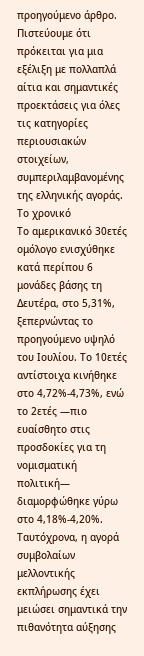προηγούμενο άρθρο. Πιστεύουμε ότι πρόκειται για μια εξέλιξη με πολλαπλά αίτια και σημαντικές προεκτάσεις για όλες τις κατηγορίες περιουσιακών στοιχείων, συμπεριλαμβανομένης της ελληνικής αγοράς.
Το χρονικό
Το αμερικανικό 30ετές ομόλογο ενισχύθηκε κατά περίπου 6 μονάδες βάσης τη Δευτέρα, στο 5,31%, ξεπερνώντας το προηγούμενο υψηλό του Ιουλίου. Το 10ετές αντίστοιχα κινήθηκε στο 4,72%-4,73%, ενώ το 2ετές —πιο ευαίσθητο στις προσδοκίες για τη νομισματική πολιτική— διαμορφώθηκε γύρω στο 4,18%-4,20%.
Ταυτόχρονα, η αγορά συμβολαίων μελλοντικής εκπλήρωσης έχει μειώσει σημαντικά την πιθανότητα αύξησης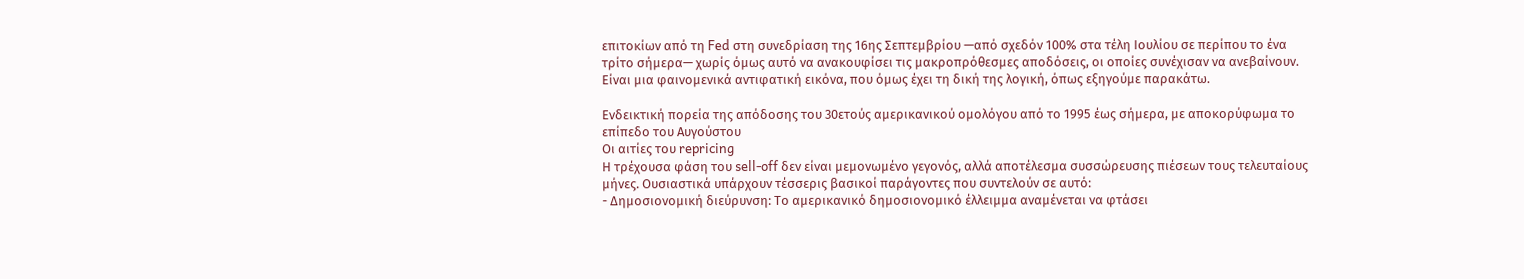επιτοκίων από τη Fed στη συνεδρίαση της 16ης Σεπτεμβρίου —από σχεδόν 100% στα τέλη Ιουλίου σε περίπου το ένα τρίτο σήμερα— χωρίς όμως αυτό να ανακουφίσει τις μακροπρόθεσμες αποδόσεις, οι οποίες συνέχισαν να ανεβαίνουν. Είναι μια φαινομενικά αντιφατική εικόνα, που όμως έχει τη δική της λογική, όπως εξηγούμε παρακάτω.

Ενδεικτική πορεία της απόδοσης του 30ετούς αμερικανικού ομολόγου από το 1995 έως σήμερα, με αποκορύφωμα το επίπεδο του Αυγούστου
Οι αιτίες του repricing
Η τρέχουσα φάση του sell-off δεν είναι μεμονωμένο γεγονός, αλλά αποτέλεσμα συσσώρευσης πιέσεων τους τελευταίους μήνες. Ουσιαστικά υπάρχουν τέσσερις βασικοί παράγοντες που συντελούν σε αυτό:
- Δημοσιονομική διεύρυνση: Το αμερικανικό δημοσιονομικό έλλειμμα αναμένεται να φτάσει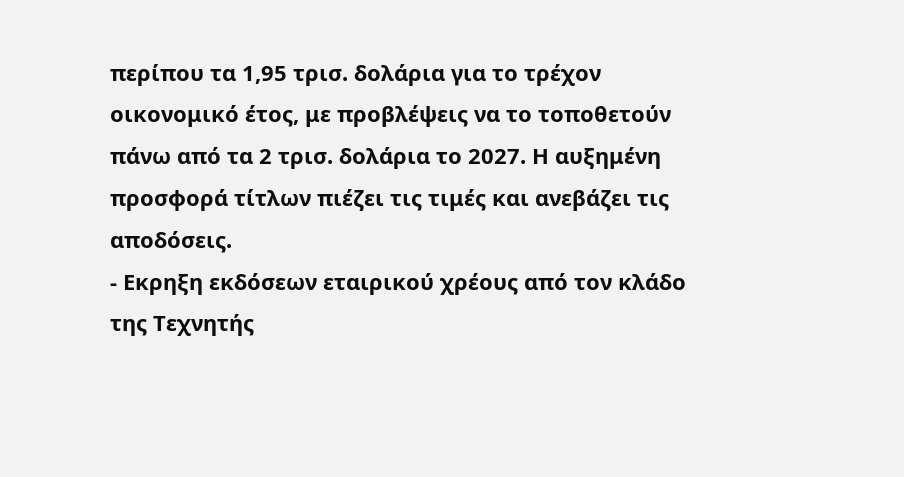περίπου τα 1,95 τρισ. δολάρια για το τρέχον οικονομικό έτος, με προβλέψεις να το τοποθετούν πάνω από τα 2 τρισ. δολάρια το 2027. Η αυξημένη προσφορά τίτλων πιέζει τις τιμές και ανεβάζει τις αποδόσεις.
- Εκρηξη εκδόσεων εταιρικού χρέους από τον κλάδο της Τεχνητής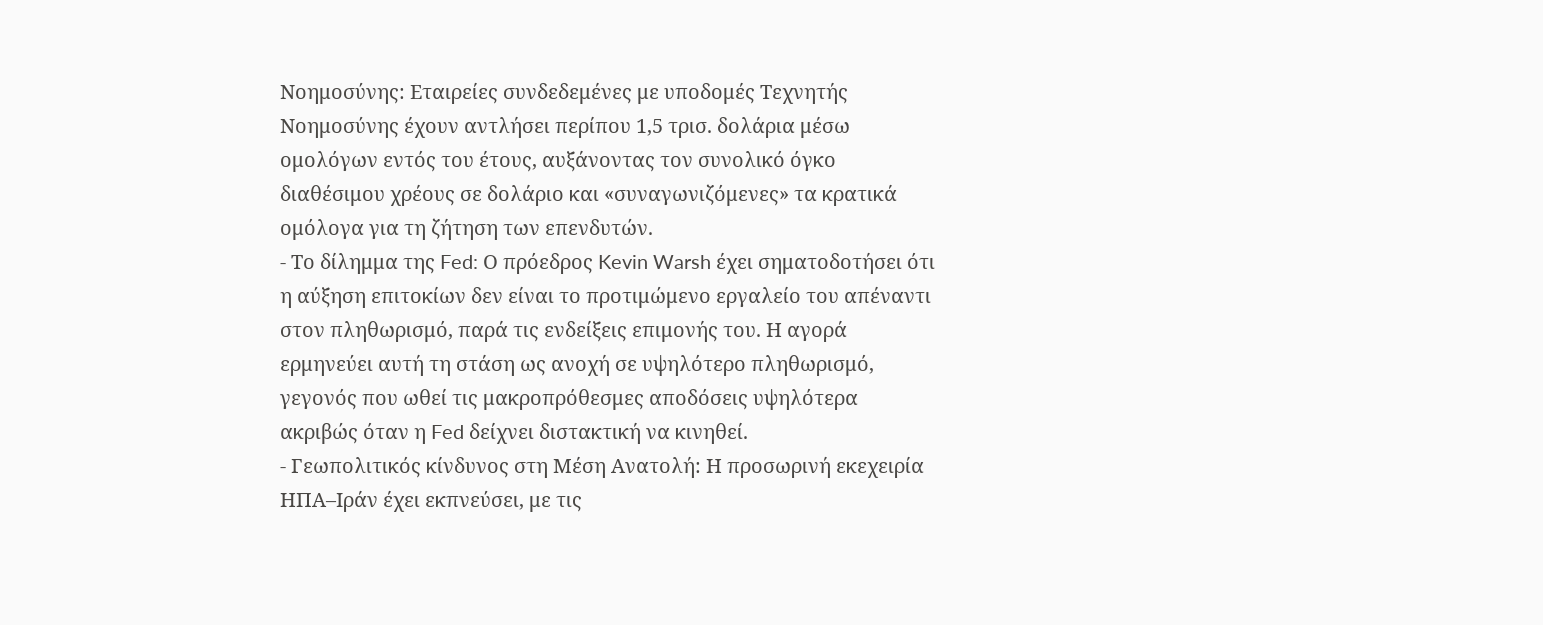Νοημοσύνης: Εταιρείες συνδεδεμένες με υποδομές Τεχνητής Νοημοσύνης έχουν αντλήσει περίπου 1,5 τρισ. δολάρια μέσω ομολόγων εντός του έτους, αυξάνοντας τον συνολικό όγκο διαθέσιμου χρέους σε δολάριο και «συναγωνιζόμενες» τα κρατικά ομόλογα για τη ζήτηση των επενδυτών.
- Το δίλημμα της Fed: Ο πρόεδρος Kevin Warsh έχει σηματοδοτήσει ότι η αύξηση επιτοκίων δεν είναι το προτιμώμενο εργαλείο του απέναντι στον πληθωρισμό, παρά τις ενδείξεις επιμονής του. Η αγορά ερμηνεύει αυτή τη στάση ως ανοχή σε υψηλότερο πληθωρισμό, γεγονός που ωθεί τις μακροπρόθεσμες αποδόσεις υψηλότερα ακριβώς όταν η Fed δείχνει διστακτική να κινηθεί.
- Γεωπολιτικός κίνδυνος στη Μέση Ανατολή: Η προσωρινή εκεχειρία ΗΠΑ–Ιράν έχει εκπνεύσει, με τις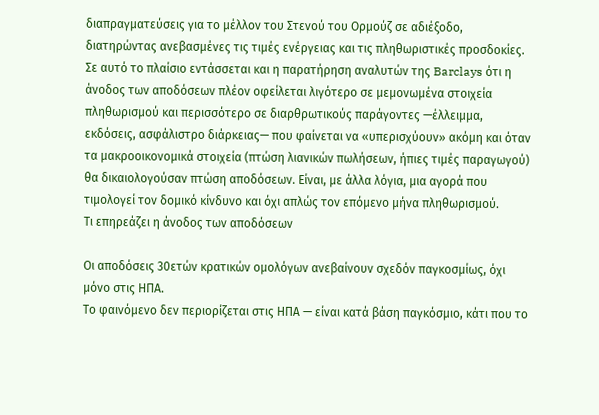διαπραγματεύσεις για το μέλλον του Στενού του Ορμούζ σε αδιέξοδο, διατηρώντας ανεβασμένες τις τιμές ενέργειας και τις πληθωριστικές προσδοκίες.
Σε αυτό το πλαίσιο εντάσσεται και η παρατήρηση αναλυτών της Barclays ότι η άνοδος των αποδόσεων πλέον οφείλεται λιγότερο σε μεμονωμένα στοιχεία πληθωρισμού και περισσότερο σε διαρθρωτικούς παράγοντες —έλλειμμα, εκδόσεις, ασφάλιστρο διάρκειας— που φαίνεται να «υπερισχύουν» ακόμη και όταν τα μακροοικονομικά στοιχεία (πτώση λιανικών πωλήσεων, ήπιες τιμές παραγωγού) θα δικαιολογούσαν πτώση αποδόσεων. Είναι, με άλλα λόγια, μια αγορά που τιμολογεί τον δομικό κίνδυνο και όχι απλώς τον επόμενο μήνα πληθωρισμού.
Τι επηρεάζει η άνοδος των αποδόσεων

Οι αποδόσεις 30ετών κρατικών ομολόγων ανεβαίνουν σχεδόν παγκοσμίως, όχι μόνο στις ΗΠΑ.
Το φαινόμενο δεν περιορίζεται στις ΗΠΑ — είναι κατά βάση παγκόσμιο, κάτι που το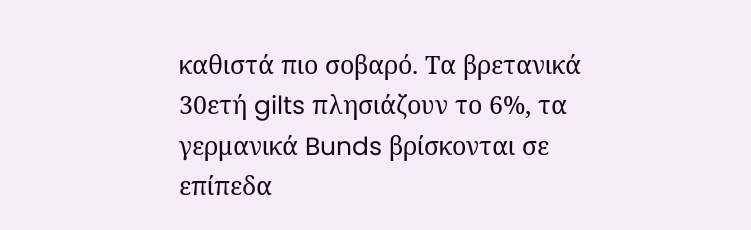καθιστά πιο σοβαρό. Τα βρετανικά 30ετή gilts πλησιάζουν το 6%, τα γερμανικά Bunds βρίσκονται σε επίπεδα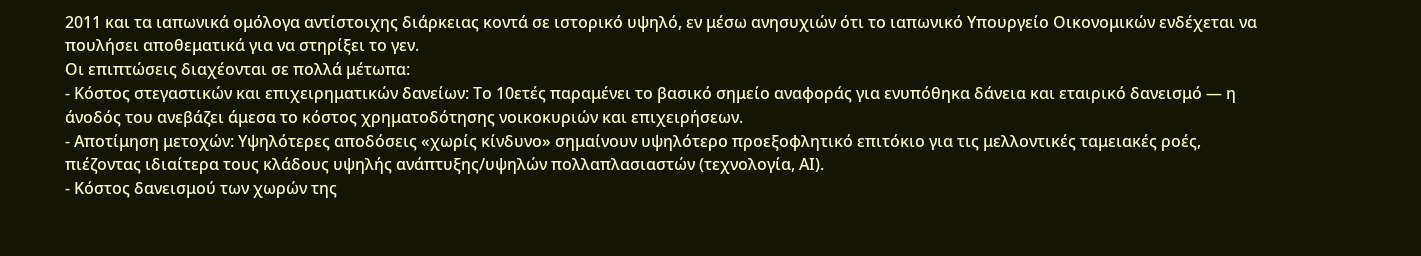2011 και τα ιαπωνικά ομόλογα αντίστοιχης διάρκειας κοντά σε ιστορικό υψηλό, εν μέσω ανησυχιών ότι το ιαπωνικό Υπουργείο Οικονομικών ενδέχεται να πουλήσει αποθεματικά για να στηρίξει το γεν.
Οι επιπτώσεις διαχέονται σε πολλά μέτωπα:
- Κόστος στεγαστικών και επιχειρηματικών δανείων: Το 10ετές παραμένει το βασικό σημείο αναφοράς για ενυπόθηκα δάνεια και εταιρικό δανεισμό — η άνοδός του ανεβάζει άμεσα το κόστος χρηματοδότησης νοικοκυριών και επιχειρήσεων.
- Αποτίμηση μετοχών: Υψηλότερες αποδόσεις «χωρίς κίνδυνο» σημαίνουν υψηλότερο προεξοφλητικό επιτόκιο για τις μελλοντικές ταμειακές ροές, πιέζοντας ιδιαίτερα τους κλάδους υψηλής ανάπτυξης/υψηλών πολλαπλασιαστών (τεχνολογία, ΑΙ).
- Κόστος δανεισμού των χωρών της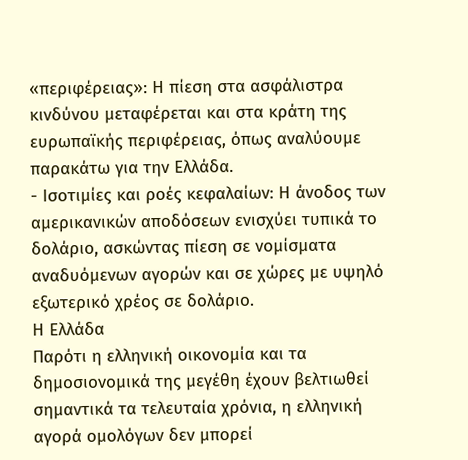«περιφέρειας»: Η πίεση στα ασφάλιστρα κινδύνου μεταφέρεται και στα κράτη της ευρωπαϊκής περιφέρειας, όπως αναλύουμε παρακάτω για την Ελλάδα.
- Ισοτιμίες και ροές κεφαλαίων: Η άνοδος των αμερικανικών αποδόσεων ενισχύει τυπικά το δολάριο, ασκώντας πίεση σε νομίσματα αναδυόμενων αγορών και σε χώρες με υψηλό εξωτερικό χρέος σε δολάριο.
Η Ελλάδα
Παρότι η ελληνική οικονομία και τα δημοσιονομικά της μεγέθη έχουν βελτιωθεί σημαντικά τα τελευταία χρόνια, η ελληνική αγορά ομολόγων δεν μπορεί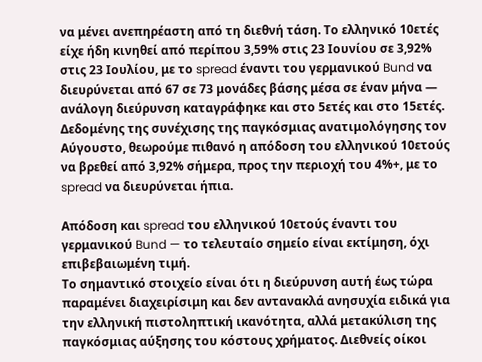να μένει ανεπηρέαστη από τη διεθνή τάση. Το ελληνικό 10ετές είχε ήδη κινηθεί από περίπου 3,59% στις 23 Ιουνίου σε 3,92% στις 23 Ιουλίου, με το spread έναντι του γερμανικού Bund να διευρύνεται από 67 σε 73 μονάδες βάσης μέσα σε έναν μήνα — ανάλογη διεύρυνση καταγράφηκε και στο 5ετές και στο 15ετές.
Δεδομένης της συνέχισης της παγκόσμιας ανατιμολόγησης τον Αύγουστο, θεωρούμε πιθανό η απόδοση του ελληνικού 10ετούς να βρεθεί από 3,92% σήμερα, προς την περιοχή του 4%+, με το spread να διευρύνεται ήπια.

Απόδοση και spread του ελληνικού 10ετούς έναντι του γερμανικού Bund — το τελευταίο σημείο είναι εκτίμηση, όχι επιβεβαιωμένη τιμή.
Το σημαντικό στοιχείο είναι ότι η διεύρυνση αυτή έως τώρα παραμένει διαχειρίσιμη και δεν αντανακλά ανησυχία ειδικά για την ελληνική πιστοληπτική ικανότητα, αλλά μετακύλιση της παγκόσμιας αύξησης του κόστους χρήματος. Διεθνείς οίκοι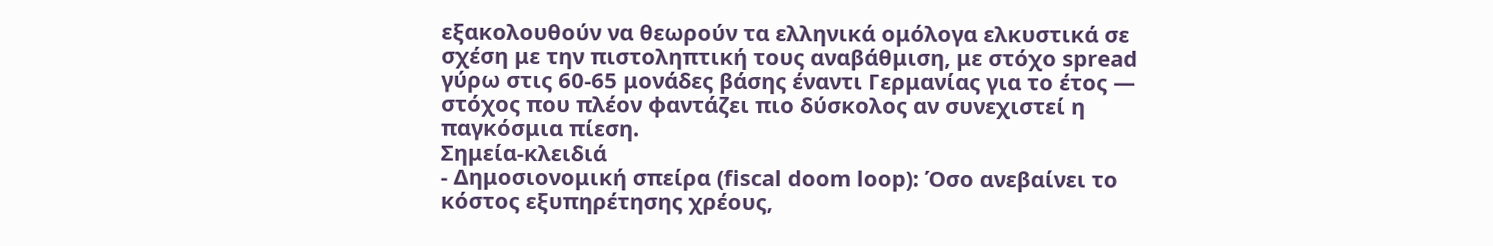εξακολουθούν να θεωρούν τα ελληνικά ομόλογα ελκυστικά σε σχέση με την πιστοληπτική τους αναβάθμιση, με στόχο spread γύρω στις 60-65 μονάδες βάσης έναντι Γερμανίας για το έτος — στόχος που πλέον φαντάζει πιο δύσκολος αν συνεχιστεί η παγκόσμια πίεση.
Σημεία-κλειδιά
- Δημοσιονομική σπείρα (fiscal doom loop): Όσο ανεβαίνει το κόστος εξυπηρέτησης χρέους,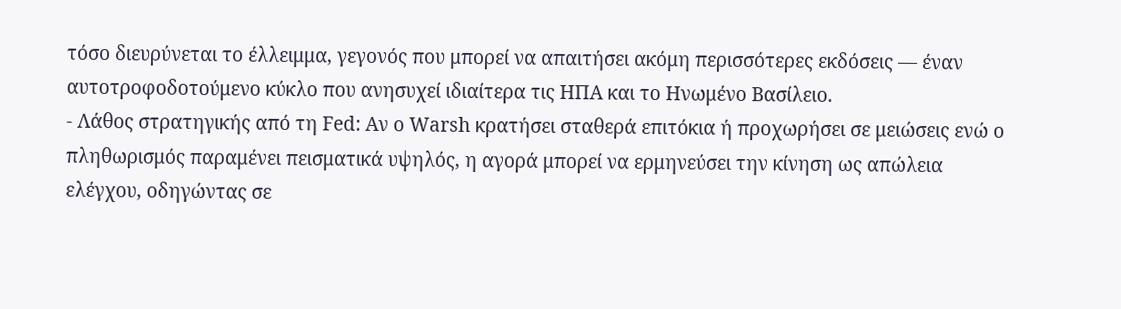τόσο διευρύνεται το έλλειμμα, γεγονός που μπορεί να απαιτήσει ακόμη περισσότερες εκδόσεις — έναν αυτοτροφοδοτούμενο κύκλο που ανησυχεί ιδιαίτερα τις ΗΠΑ και το Ηνωμένο Βασίλειο.
- Λάθος στρατηγικής από τη Fed: Αν ο Warsh κρατήσει σταθερά επιτόκια ή προχωρήσει σε μειώσεις ενώ ο πληθωρισμός παραμένει πεισματικά υψηλός, η αγορά μπορεί να ερμηνεύσει την κίνηση ως απώλεια ελέγχου, οδηγώντας σε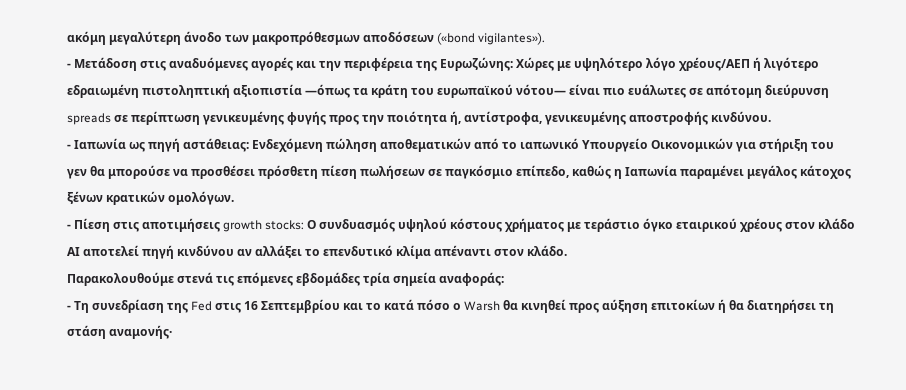ακόμη μεγαλύτερη άνοδο των μακροπρόθεσμων αποδόσεων («bond vigilantes»).
- Μετάδοση στις αναδυόμενες αγορές και την περιφέρεια της Ευρωζώνης: Χώρες με υψηλότερο λόγο χρέους/ΑΕΠ ή λιγότερο εδραιωμένη πιστοληπτική αξιοπιστία —όπως τα κράτη του ευρωπαϊκού νότου— είναι πιο ευάλωτες σε απότομη διεύρυνση spreads σε περίπτωση γενικευμένης φυγής προς την ποιότητα ή, αντίστροφα, γενικευμένης αποστροφής κινδύνου.
- Ιαπωνία ως πηγή αστάθειας: Ενδεχόμενη πώληση αποθεματικών από το ιαπωνικό Υπουργείο Οικονομικών για στήριξη του γεν θα μπορούσε να προσθέσει πρόσθετη πίεση πωλήσεων σε παγκόσμιο επίπεδο, καθώς η Ιαπωνία παραμένει μεγάλος κάτοχος ξένων κρατικών ομολόγων.
- Πίεση στις αποτιμήσεις growth stocks: Ο συνδυασμός υψηλού κόστους χρήματος με τεράστιο όγκο εταιρικού χρέους στον κλάδο ΑΙ αποτελεί πηγή κινδύνου αν αλλάξει το επενδυτικό κλίμα απέναντι στον κλάδο.
Παρακολουθούμε στενά τις επόμενες εβδομάδες τρία σημεία αναφοράς:
- Τη συνεδρίαση της Fed στις 16 Σεπτεμβρίου και το κατά πόσο ο Warsh θα κινηθεί προς αύξηση επιτοκίων ή θα διατηρήσει τη στάση αναμονής·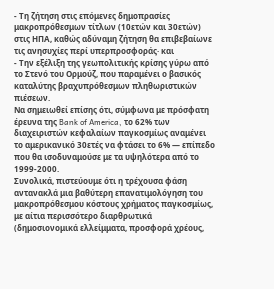- Τη ζήτηση στις επόμενες δημοπρασίες μακροπρόθεσμων τίτλων (10ετών και 30ετών) στις ΗΠΑ, καθώς αδύναμη ζήτηση θα επιβεβαίωνε τις ανησυχίες περί υπερπροσφοράς· και
- Την εξέλιξη της γεωπολιτικής κρίσης γύρω από το Στενό του Ορμούζ, που παραμένει ο βασικός καταλύτης βραχυπρόθεσμων πληθωριστικών πιέσεων.
Να σημειωθεί επίσης ότι, σύμφωνα με πρόσφατη έρευνα της Bank of America, το 62% των διαχειριστών κεφαλαίων παγκοσμίως αναμένει το αμερικανικό 30ετές να φτάσει το 6% — επίπεδο που θα ισοδυναμούσε με τα υψηλότερα από το 1999-2000.
Συνολικά, πιστεύουμε ότι η τρέχουσα φάση αντανακλά μια βαθύτερη επανατιμολόγηση του μακροπρόθεσμου κόστους χρήματος παγκοσμίως, με αίτια περισσότερο διαρθρωτικά (δημοσιονομικά ελλείμματα, προσφορά χρέους,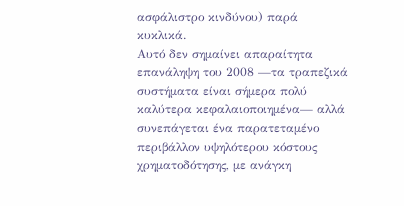ασφάλιστρο κινδύνου) παρά κυκλικά.
Αυτό δεν σημαίνει απαραίτητα επανάληψη του 2008 —τα τραπεζικά συστήματα είναι σήμερα πολύ καλύτερα κεφαλαιοποιημένα— αλλά συνεπάγεται ένα παρατεταμένο περιβάλλον υψηλότερου κόστους χρηματοδότησης, με ανάγκη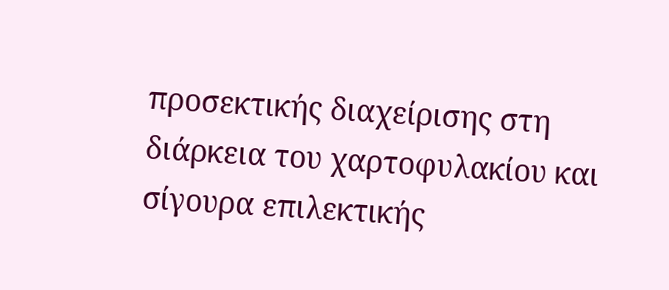προσεκτικής διαχείρισης στη διάρκεια του χαρτοφυλακίου και σίγουρα επιλεκτικής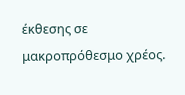έκθεσης σε μακροπρόθεσμο χρέος.